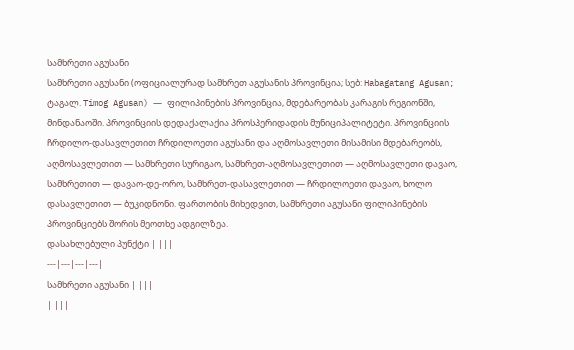სამხრეთი აგუსანი
სამხრეთი აგუსანი (ოფიციალურად სამხრეთ აგუსანის პროვინცია; სებ: Habagatang Agusan; ტაგალ. Timog Agusan) ― ფილიპინების პროვინცია, მდებარეობას კარაგის რეგიონში, მინდანაოში. პროვინციის დედაქალაქია პროსპერიდადის მუნიციპალიტეტი. პროვინციის ჩრდილო-დასავლეთით ჩრდილოეთი აგუსანი და აღმოსავლეთი მისამისი მდებარეობს, აღმოსავლეთით ― სამხრეთი სურიგაო, სამხრეთ-აღმოსავლეთით ― აღმოსავლეთი დავაო, სამხრეთით ― დავაო-დე-ორო, სამხრეთ-დასავლეთით ― ჩრდილოეთი დავაო, ხოლო დასავლეთით ― ბუკიდნონი. ფართობის მიხედვით, სამხრეთი აგუსანი ფილიპინების პროვინციებს შორის მეოთხე ადგილზეა.
დასახლებული პუნქტი | |||
---|---|---|---|
სამხრეთი აგუსანი | |||
| |||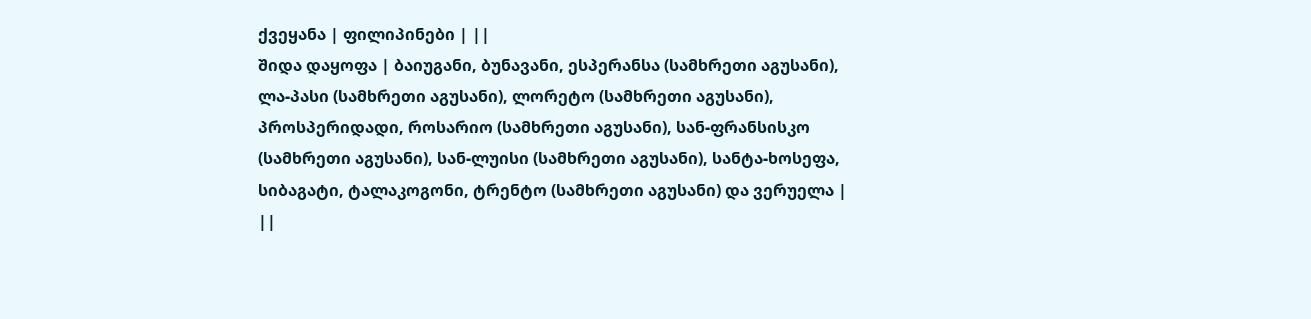ქვეყანა | ფილიპინები | ||
შიდა დაყოფა | ბაიუგანი, ბუნავანი, ესპერანსა (სამხრეთი აგუსანი), ლა-პასი (სამხრეთი აგუსანი), ლორეტო (სამხრეთი აგუსანი), პროსპერიდადი, როსარიო (სამხრეთი აგუსანი), სან-ფრანსისკო (სამხრეთი აგუსანი), სან-ლუისი (სამხრეთი აგუსანი), სანტა-ხოსეფა, სიბაგატი, ტალაკოგონი, ტრენტო (სამხრეთი აგუსანი) და ვერუელა | ||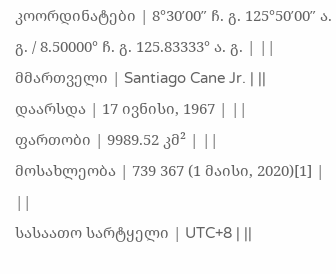კოორდინატები | 8°30′00″ ჩ. გ. 125°50′00″ ა. გ. / 8.50000° ჩ. გ. 125.83333° ა. გ. | ||
მმართველი | Santiago Cane Jr. | ||
დაარსდა | 17 ივნისი, 1967 | ||
ფართობი | 9989.52 კმ² | ||
მოსახლეობა | 739 367 (1 მაისი, 2020)[1] | ||
სასაათო სარტყელი | UTC+8 | ||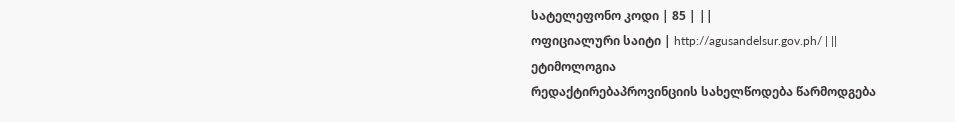სატელეფონო კოდი | 85 | ||
ოფიციალური საიტი | http://agusandelsur.gov.ph/ | ||
ეტიმოლოგია
რედაქტირებაპროვინციის სახელწოდება წარმოდგება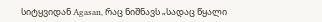სიტყვიდან Agasan, რაც ნიშნავს „სადაც წყალი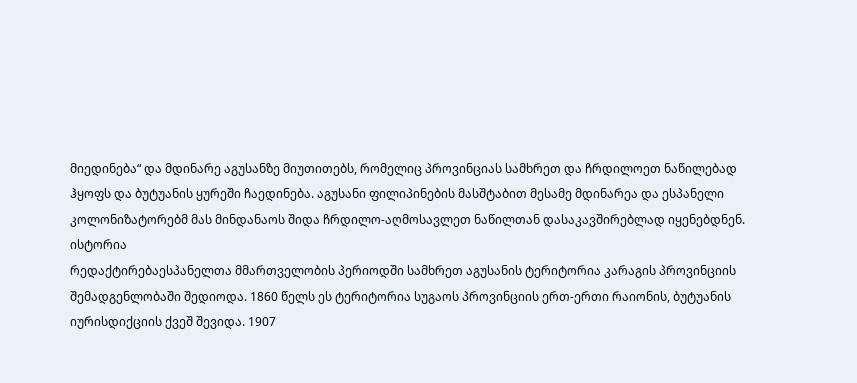მიედინება“ და მდინარე აგუსანზე მიუთითებს, რომელიც პროვინციას სამხრეთ და ჩრდილოეთ ნაწილებად ჰყოფს და ბუტუანის ყურეში ჩაედინება. აგუსანი ფილიპინების მასშტაბით მესამე მდინარეა და ესპანელი კოლონიზატორებმ მას მინდანაოს შიდა ჩრდილო-აღმოსავლეთ ნაწილთან დასაკავშირებლად იყენებდნენ.
ისტორია
რედაქტირებაესპანელთა მმართველობის პერიოდში სამხრეთ აგუსანის ტერიტორია კარაგის პროვინციის შემადგენლობაში შედიოდა. 1860 წელს ეს ტერიტორია სუგაოს პროვინციის ერთ-ერთი რაიონის, ბუტუანის იურისდიქციის ქვეშ შევიდა. 1907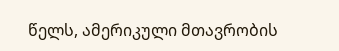წელს, ამერიკული მთავრობის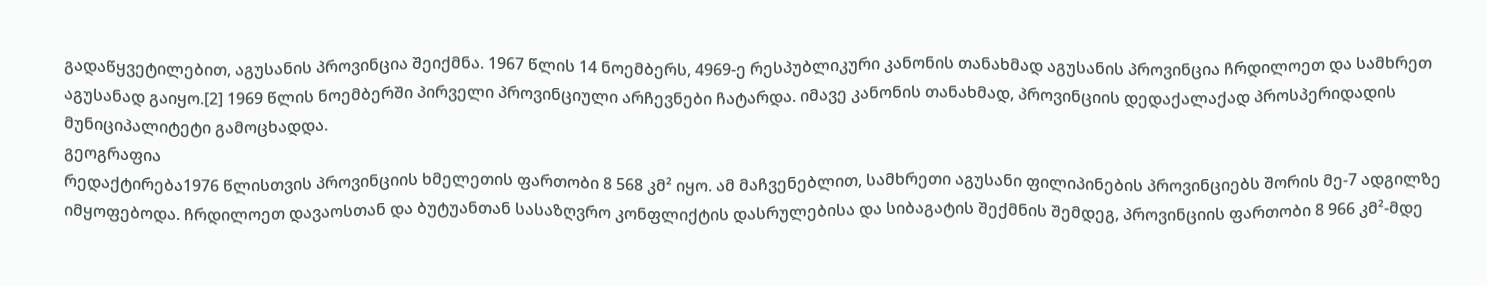გადაწყვეტილებით, აგუსანის პროვინცია შეიქმნა. 1967 წლის 14 ნოემბერს, 4969-ე რესპუბლიკური კანონის თანახმად აგუსანის პროვინცია ჩრდილოეთ და სამხრეთ აგუსანად გაიყო.[2] 1969 წლის ნოემბერში პირველი პროვინციული არჩევნები ჩატარდა. იმავე კანონის თანახმად, პროვინციის დედაქალაქად პროსპერიდადის მუნიციპალიტეტი გამოცხადდა.
გეოგრაფია
რედაქტირება1976 წლისთვის პროვინციის ხმელეთის ფართობი 8 568 კმ² იყო. ამ მაჩვენებლით, სამხრეთი აგუსანი ფილიპინების პროვინციებს შორის მე-7 ადგილზე იმყოფებოდა. ჩრდილოეთ დავაოსთან და ბუტუანთან სასაზღვრო კონფლიქტის დასრულებისა და სიბაგატის შექმნის შემდეგ, პროვინციის ფართობი 8 966 კმ²-მდე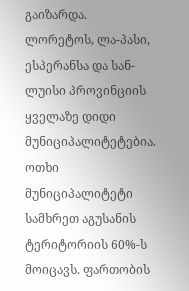გაიზარდა.
ლორეტოს, ლა-პასი, ესპერანსა და სან-ლუისი პროვინციის ყველაზე დიდი მუნიციპალიტეტებია. ოთხი მუნიციპალიტეტი სამხრეთ აგუსანის ტერიტორიის 60%-ს მოიცავს. ფართობის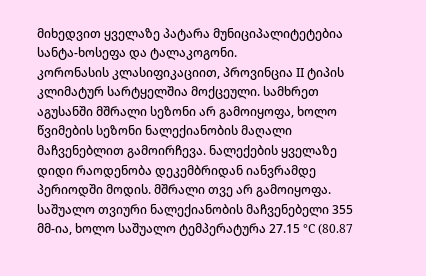მიხედვით ყველაზე პატარა მუნიციპალიტეტებია სანტა-ხოსეფა და ტალაკოგონი.
კორონასის კლასიფიკაციით, პროვინცია II ტიპის კლიმატურ სარტყელშია მოქცეული. სამხრეთ აგუსანში მშრალი სეზონი არ გამოიყოფა, ხოლო წვიმების სეზონი ნალექიანობის მაღალი მაჩვენებლით გამოირჩევა. ნალექების ყველაზე დიდი რაოდენობა დეკემბრიდან იანვრამდე პერიოდში მოდის. მშრალი თვე არ გამოიყოფა. საშუალო თვიური ნალექიანობის მაჩვენებელი 355 მმ-ია, ხოლო საშუალო ტემპერატურა 27.15 °C (80.87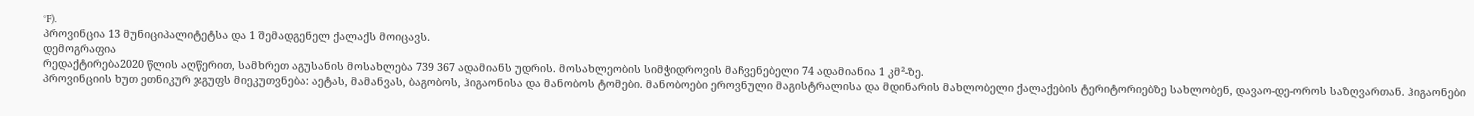°F).
პროვინცია 13 მუნიციპალიტეტსა და 1 შემადგენელ ქალაქს მოიცავს.
დემოგრაფია
რედაქტირება2020 წლის აღწერით, სამხრეთ აგუსანის მოსახლება 739 367 ადამიანს უდრის. მოსახლეობის სიმჭიდროვის მაჩვენებელი 74 ადამიანია 1 კმ²-ზე.
პროვინციის ხუთ ეთნიკურ ჯგუფს მიეკუთვნება: აეტას, მამანვას, ბაგობოს, ჰიგაონისა და მანობოს ტომები. მანობოები ეროვნული მაგისტრალისა და მდინარის მახლობელი ქალაქების ტერიტორიებზე სახლობენ, დავაო-დე-ოროს საზღვართან. ჰიგაონები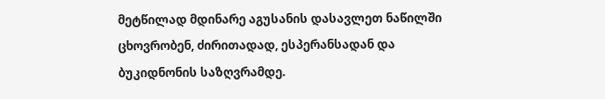მეტწილად მდინარე აგუსანის დასავლეთ ნაწილში ცხოვრობენ, ძირითადად, ესპერანსადან და ბუკიდნონის საზღვრამდე.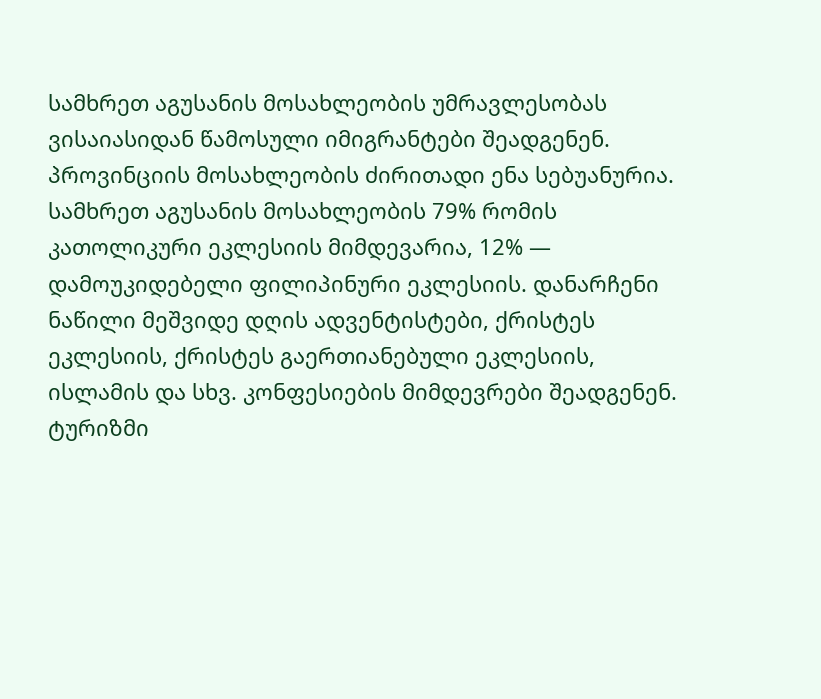სამხრეთ აგუსანის მოსახლეობის უმრავლესობას ვისაიასიდან წამოსული იმიგრანტები შეადგენენ. პროვინციის მოსახლეობის ძირითადი ენა სებუანურია.
სამხრეთ აგუსანის მოსახლეობის 79% რომის კათოლიკური ეკლესიის მიმდევარია, 12% ― დამოუკიდებელი ფილიპინური ეკლესიის. დანარჩენი ნაწილი მეშვიდე დღის ადვენტისტები, ქრისტეს ეკლესიის, ქრისტეს გაერთიანებული ეკლესიის, ისლამის და სხვ. კონფესიების მიმდევრები შეადგენენ.
ტურიზმი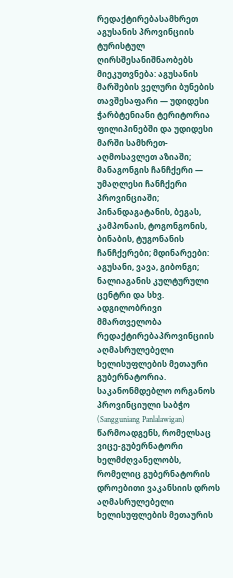რედაქტირებასამხრეთ აგუსანის პროვინციის ტურისტულ ღირსშესანიშნაობებს მიეკუთვნება: აგუსანის მარშების ველური ბუნების თავშესაფარი ― უდიდესი ჭარბტენიანი ტერიტორია ფილიპინებში და უდიდესი მარში სამხრეთ-აღმოსავლეთ აზიაში; მანაგონგის ჩანჩქერი ― უმაღლესი ჩანჩქერი პროვინციაში; პინანდაგატანის, ბეგას, კამპონაის, ტოგონგონის, ბინაბის, ტუგონანის ჩანჩქერები; მდინარეები: აგუსანი, ვავა, გიბონგი; ნალიაგანის კულტურული ცენტრი და სხვ.
ადგილობრივი მმართველობა
რედაქტირებაპროვინციის აღმასრულებელი ხელისუფლების მეთაური გუბერნატორია. საკანონმდებლო ორგანოს პროვინციული საბჭო (Sangguniang Panlalawigan) წარმოადგენს, რომელსაც ვიცე-გუბერნატორი ხელმძღვანელობს, რომელიც გუბერნატორის დროებითი ვაკანსიის დროს აღმასრულებელი ხელისუფლების მეთაურის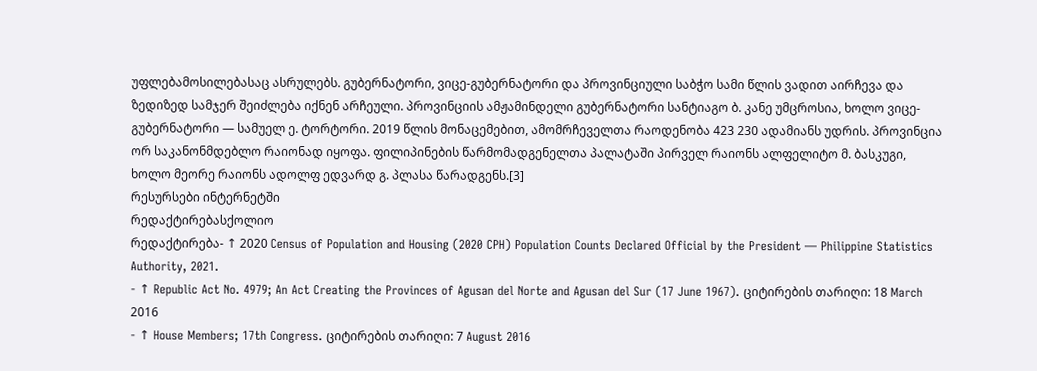უფლებამოსილებასაც ასრულებს. გუბერნატორი, ვიცე-გუბერნატორი და პროვინციული საბჭო სამი წლის ვადით აირჩევა და ზედიზედ სამჯერ შეიძლება იქნენ არჩეული. პროვინციის ამჟამინდელი გუბერნატორი სანტიაგო ბ. კანე უმცროსია, ხოლო ვიცე-გუბერნატორი — სამუელ ე. ტორტორი. 2019 წლის მონაცემებით, ამომრჩეველთა რაოდენობა 423 230 ადამიანს უდრის. პროვინცია ორ საკანონმდებლო რაიონად იყოფა. ფილიპინების წარმომადგენელთა პალატაში პირველ რაიონს ალფელიტო მ. ბასკუგი, ხოლო მეორე რაიონს ადოლფ ედვარდ გ. პლასა წარადგენს.[3]
რესურსები ინტერნეტში
რედაქტირებასქოლიო
რედაქტირება- ↑ 2020 Census of Population and Housing (2020 CPH) Population Counts Declared Official by the President — Philippine Statistics Authority, 2021.
- ↑ Republic Act No. 4979; An Act Creating the Provinces of Agusan del Norte and Agusan del Sur (17 June 1967). ციტირების თარიღი: 18 March 2016
- ↑ House Members; 17th Congress. ციტირების თარიღი: 7 August 2016